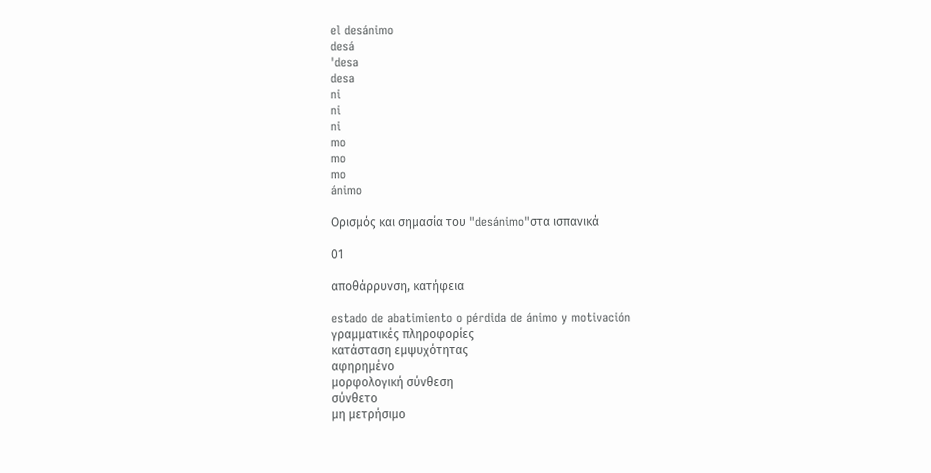el desánimo
desá
ˈdesa
desa
ni
ni
ni
mo
mo
mo
ánimo

Ορισμός και σημασία του "desánimo"στα ισπανικά

01

αποθάρρυνση, κατήφεια

estado de abatimiento o pérdida de ánimo y motivación
γραμματικές πληροφορίες
κατάσταση εμψυχότητας
αφηρημένο
μορφολογική σύνθεση
σύνθετο
μη μετρήσιμο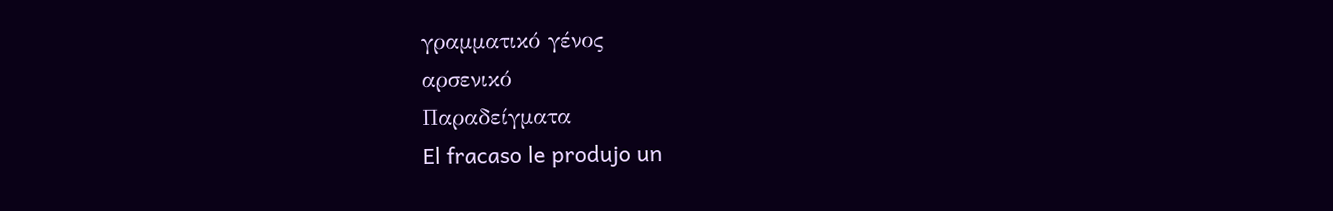γραμματικό γένος
αρσενικό
Παραδείγματα
El fracaso le produjo un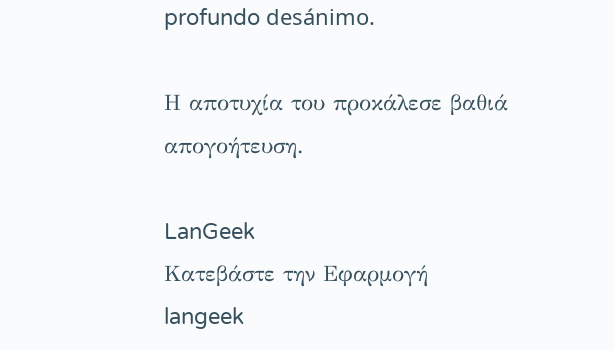profundo desánimo.

Η αποτυχία του προκάλεσε βαθιά απογοήτευση.

LanGeek
Κατεβάστε την Εφαρμογή
langeek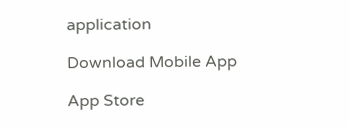application

Download Mobile App

App Store